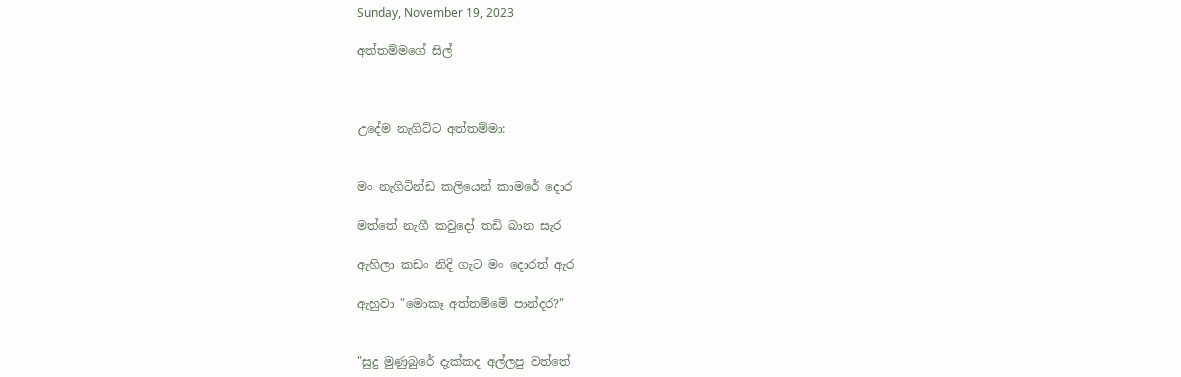Sunday, November 19, 2023

අත්තම්මගේ සිල්



උදේම නැගිට්ට අත්තම්මා:


මං නැගිටින්ඩ කලියෙන් කාමරේ දොර

මත්තේ නැගී කවුදෝ තඩි බාන සැර

ඇහිලා කඩං නිදි ගැට මං දොරත් ඇර

ඇහුවා "මොකෑ අත්තම්මේ පාන්දර?"


"සුදු මුණුබුරේ දැක්කද අල්ලපු වත්තේ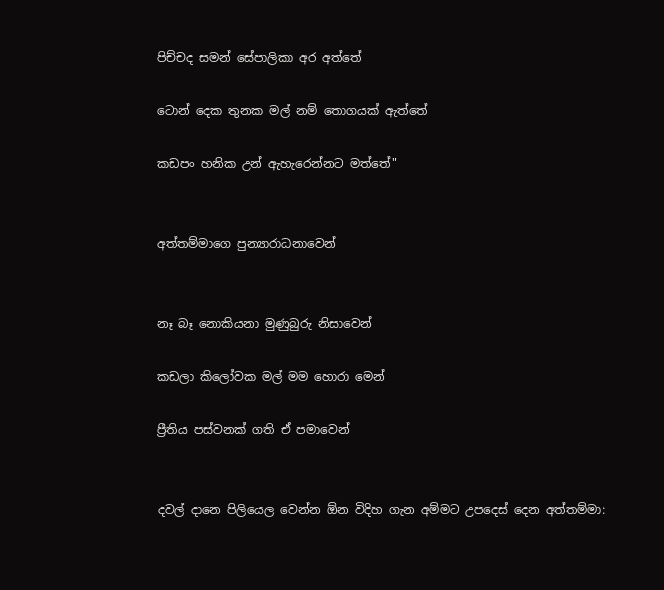පිච්චද සමන් සේපාලිකා අර අත්තේ

ටොන් දෙක තුනක මල් නම් තොගයක් ඇත්තේ

කඩපං හනික උන් ඇහැරෙන්නට මත්තේ"


අත්තම්මාගෙ පුන්‍යාරාධනාවෙන්


නෑ බෑ නොකියනා මුණුබුරු නිසාවෙන්

කඩලා කිලෝවක මල් මම හොරා මෙන්

ප්‍රීතිය පස්වනක් ගති ඒ පමාවෙන්


දවල් දානෙ පිලියෙල වෙන්න ඕන විදිහ ගැන අම්මට උපදෙස් දෙන අත්තම්මා: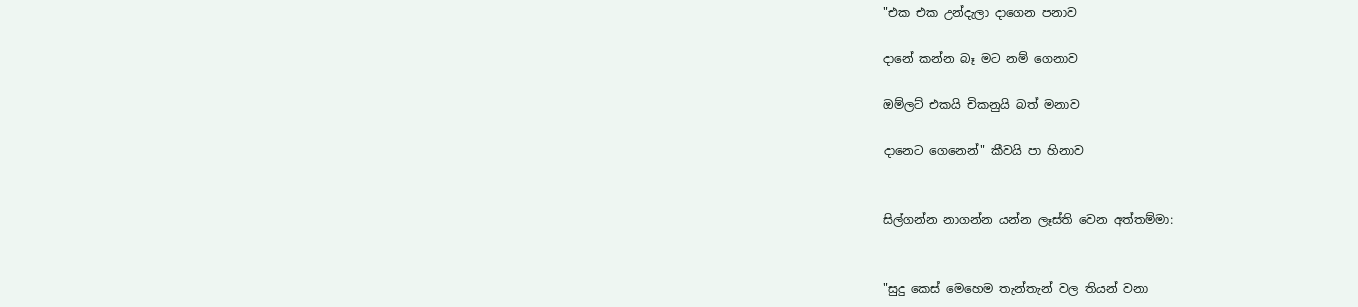"එක එක උන්දැලා දාගෙන පනාව

දානේ කන්න බෑ මට නම් ගෙනාව

ඔම්ලට් එකයි චිකනුයි බත් මනාව

දානෙට ගෙනෙන්" කීවයි පා හිනාව


සිල්ගන්න නාගන්න යන්න ලෑස්ති වෙන අත්තම්මා:


"සුදු කෙස් මෙහෙම තැන්තැන් වල තියන් වනා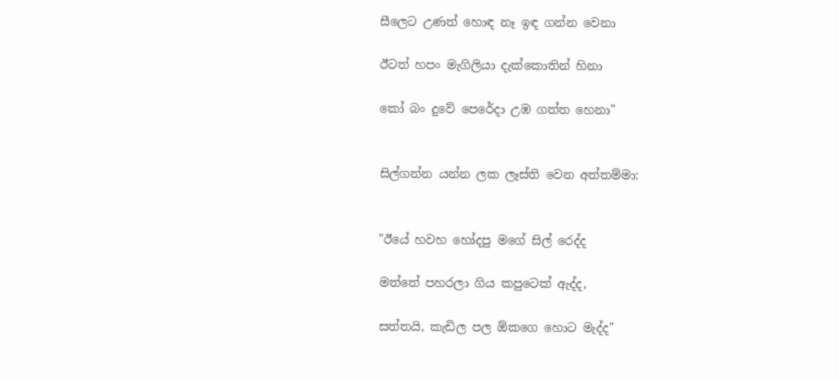සීලෙට උණත් හොඳ නෑ ඉඳ ගන්න වෙනා

ඊටත් හපං මැගිලියා දැක්කොතින් හිනා

කෝ බං දුවේ පෙරේදා උඹ ගත්ත හෙනා"


සිල්ගන්න යන්න ලක ලෑස්ති වෙන අත්තම්මා:


"ඊයේ හවහ හෝදපු මගේ සිල් රෙද්ද

මත්තේ පහරලා ගිය කපුටෙක් ඇද්ද,

සත්තයි, කැඩිල පල ඕකගෙ හොට මැද්ද"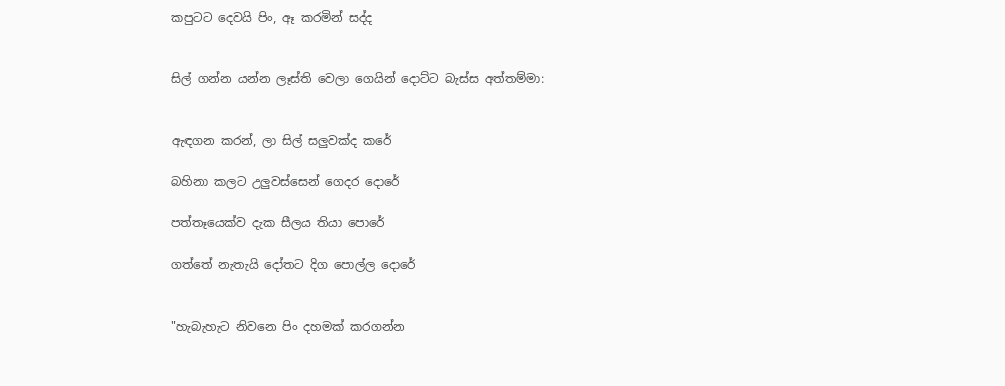කපුටට දෙවයි පිං, ඈ කරමින් සද්ද


සිල් ගන්න යන්න ලෑස්ති වෙලා ගෙයින් දොට්ට බැස්ස අත්තම්මා:


ඇඳගන කරන්, ලා සිල් සලුවක්ද කරේ

බහිනා කලට උලුවස්සෙන් ගෙදර දොරේ

පත්තෑයෙක්ව දැක සීලය තියා පොරේ

ගත්තේ නැතැයි දෝතට දිග පොල්ල දොරේ


"හැබැහැට නිවනෙ පිං දහමක් කරගන්න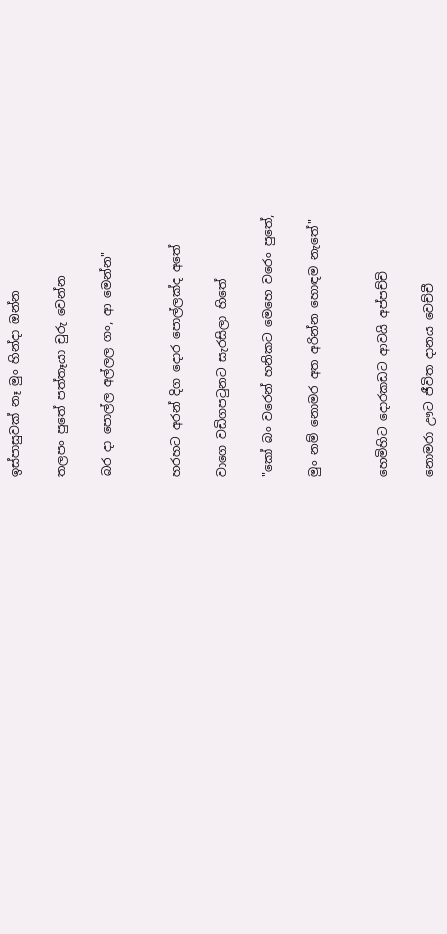ඉස්පාසුවක් නෑ මුං හින්දා ඔන්න

තලපං පුතේ පත්තෑයා චුරු වෙන්න

බර දා පොල්ල අල්ලල ගං, ආ මෙන්න"


හරහට අරන් දිග දොර පොල්ලක්ද අතේ

වාගෙ වඩිගපටුනට සැරසිලා හිතේ

"කෝ බං වරෙන් හනිකට මෙහෙ වරෙං පුතේ,

මුං නම් නොමර අත අරින්න හොඳම නැතේ"


හෙමිහිට දොරකඩට ආවයි අප්පච්චි

නොමරා ඌට ජීවිත දානය වෙච්චී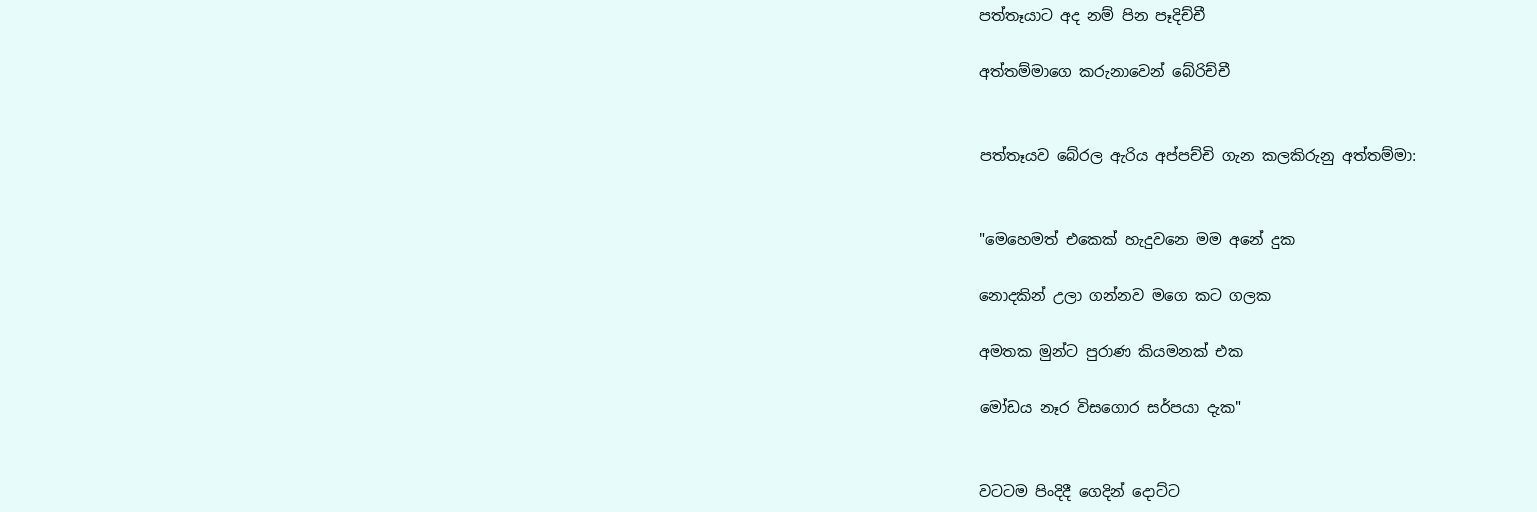පත්තෑයාට අද නම් පින පෑදිච්චී

අත්තම්මාගෙ කරුනාවෙන් බේරිච්චී


පත්තෑයව බේරල ඇරිය අප්පච්චි ගැන කලකිරුනු අත්තම්මා:


"මෙහෙමත් එකෙක් හැදුවනෙ මම අනේ දුක

නොදකින් උලා ගන්නව මගෙ කට ගලක

අමතක මුන්ට පුරාණ කියමනක් එක

මෝඩය නෑර විසගොර සර්පයා දැක"


වටටම පිංදිදී ගෙදින් දොට්ට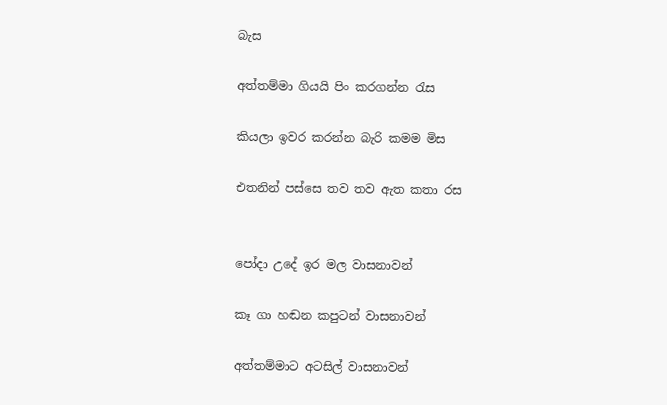බැස

අත්තම්මා ගියයි පිං කරගන්න රැස

කියලා ඉවර කරන්න බැරි කමම මිස

එතනින් පස්සෙ තව තව ඇත කතා රස


පෝදා උදේ ඉර මල වාසනාවන්

කෑ ගා හඬන කපුටන් වාසනාවන්

අත්තම්මාට අටසිල් වාසනාවන්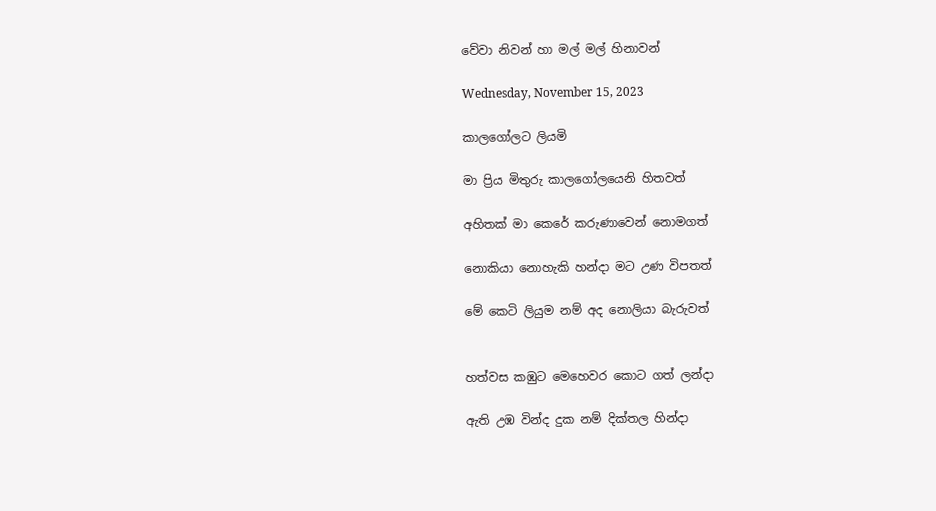වේවා නිවන් හා මල් මල් හිනාවන්

Wednesday, November 15, 2023

කාලගෝලට ලියමි

මා ප්‍රිය මිතුරු කාලගෝලයෙනි හිතවත්

අහිතක් මා කෙරේ කරුණාවෙන් නොමගත්

නොකියා නොහැකි හන්දා මට උණ විපතත්

මේ කෙටි ලියුම නම් අද නොලියා බැරුවත්


හත්වස කඹුට මෙහෙවර කොට ගත් ලන්දා

ඇති උඹ වින්ද දුක නම් දික්තල හින්දා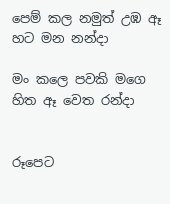පෙම් කල නමුත් උඹ ඈ හට මන නන්දා

මං කලෙ පවකි මගෙ හිත ඈ වෙත රන්දා


රූපෙට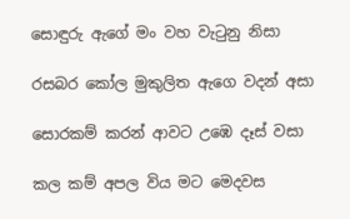සොඳුරු ඇගේ මං වහ වැටුනු නිසා

රසබර කෝල මුකුලිත ඇගෙ වදන් අසා

සොරකම් කරන් ආවට උඹෙ දෑස් වසා

කල කම් අපල විය මට මෙදවස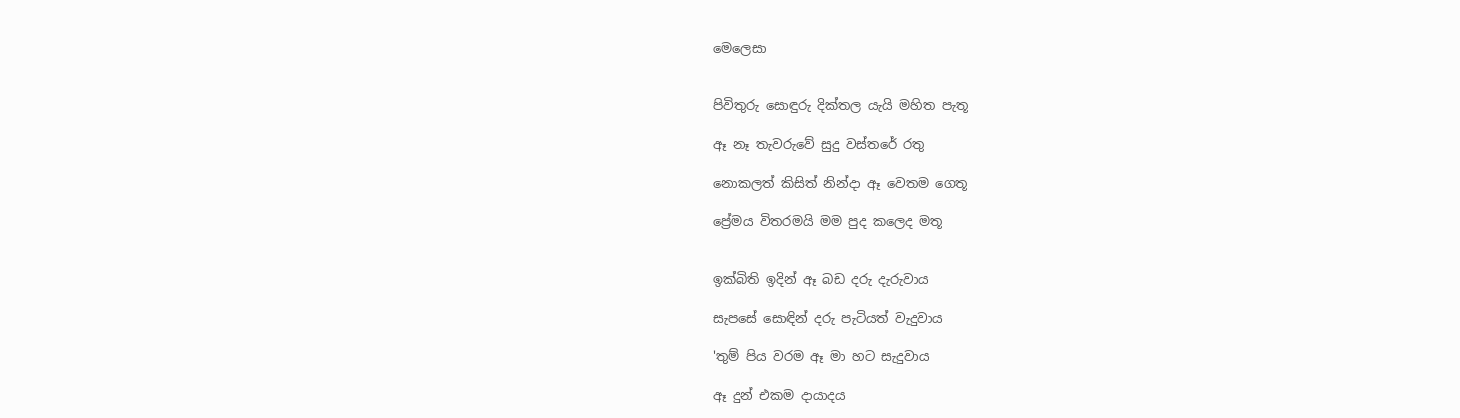මෙලෙසා


පිවිතුරු සොඳුරු දික්තල යැයි මහිත පැතූ

ඈ නෑ තැවරුවේ සුදු වස්තරේ රතු

නොකලත් කිසිත් නින්දා ඈ වෙතම ගෙතූ

ප්‍රේමය විතරමයි මම පුද කලෙද මතූ


ඉක්බිති ඉදින් ඈ බඩ දරු දැරුවාය

සැපසේ සොඳින් දරු පැටියත් වැදුවාය

'තුම් පිය වරම ඈ මා හට සැදුවාය

ඈ දුන් එකම දායාදය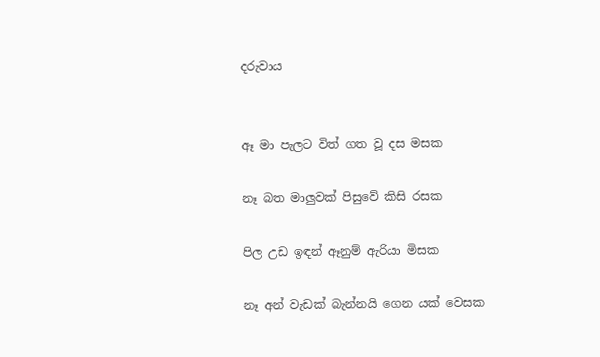දරුවාය


ඈ මා පැලට විත් ගත වූ දස මසක

නෑ බත මාලුවක් පිසුවේ කිසි රසක

පිල උඩ ඉඳන් ඈනුම් ඇරියා මිසක

නෑ අන් වැඩක් බැන්නයි ගෙන යක් වෙසක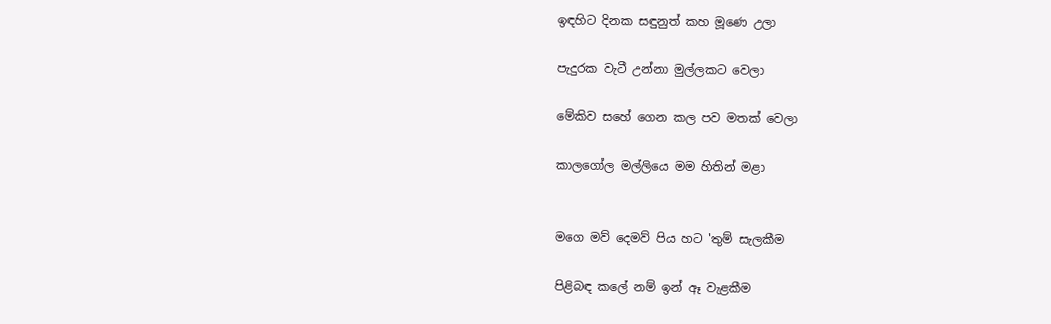ඉඳහිට දිනක සඳුනුත් කහ මූණෙ උලා

පැදුරක වැටී උන්නා මුල්ලකට වෙලා

මේකිව සහේ ගෙන කල පව මතක් වෙලා

කාලගෝල මල්ලියෙ මම හිතින් මළා


මගෙ මව් දෙමව් පිය හට 'තුම් සැලකීම

පිළිබඳ කලේ නම් ඉන් ඈ වැළකීම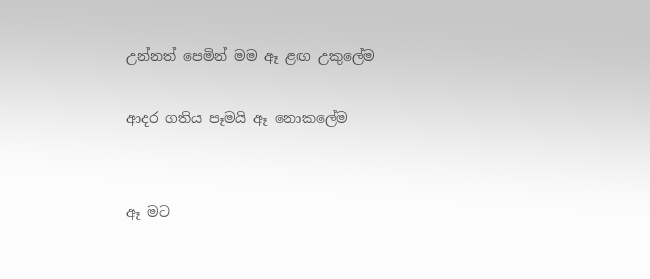උන්නත් පෙමින් මම ඈ ළඟ උකුලේම

ආදර ගතිය පෑමයි ඈ නොකලේම


ඈ මට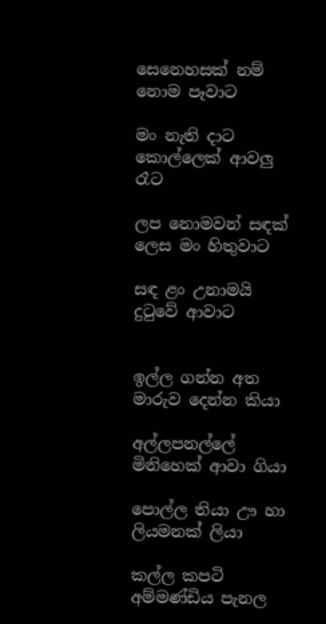සෙනෙහසක් නම් නොම පෑවාට

මං නැති දාට කොල්ලෙක් ආවලු රෑට

ලප නොමවන් සඳක් ලෙස මං හිතුවාට

සඳ ළං උනාමයි දුටුවේ ආවාට


ඉල්ල ගන්න අත මාරුව දෙන්න කියා

අල්ලපනල්ලේ මිනිහෙක් ආවා ගියා

පොල්ල ති‍යා ඌ හා ලියමනක් ලියා

කල්ල කපටි අම්මණ්ඩිය පැනල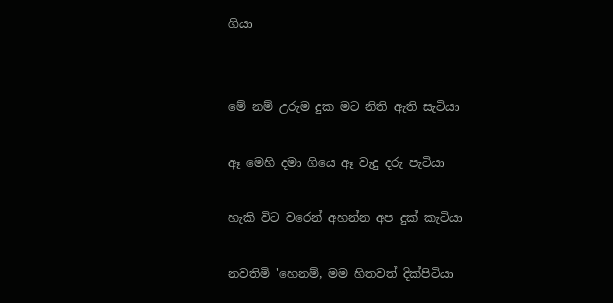ගියා


මේ නම් උරුම දුක මට නිති ඇති සැටියා

ඈ මෙහි දමා ගියෙ ඈ වැදු දරු පැටියා

හැකි විට වරෙන් අහන්න අප දුක් කැටියා

නවතිමි 'හෙනම්, මම හිතවත් දික්පිටියා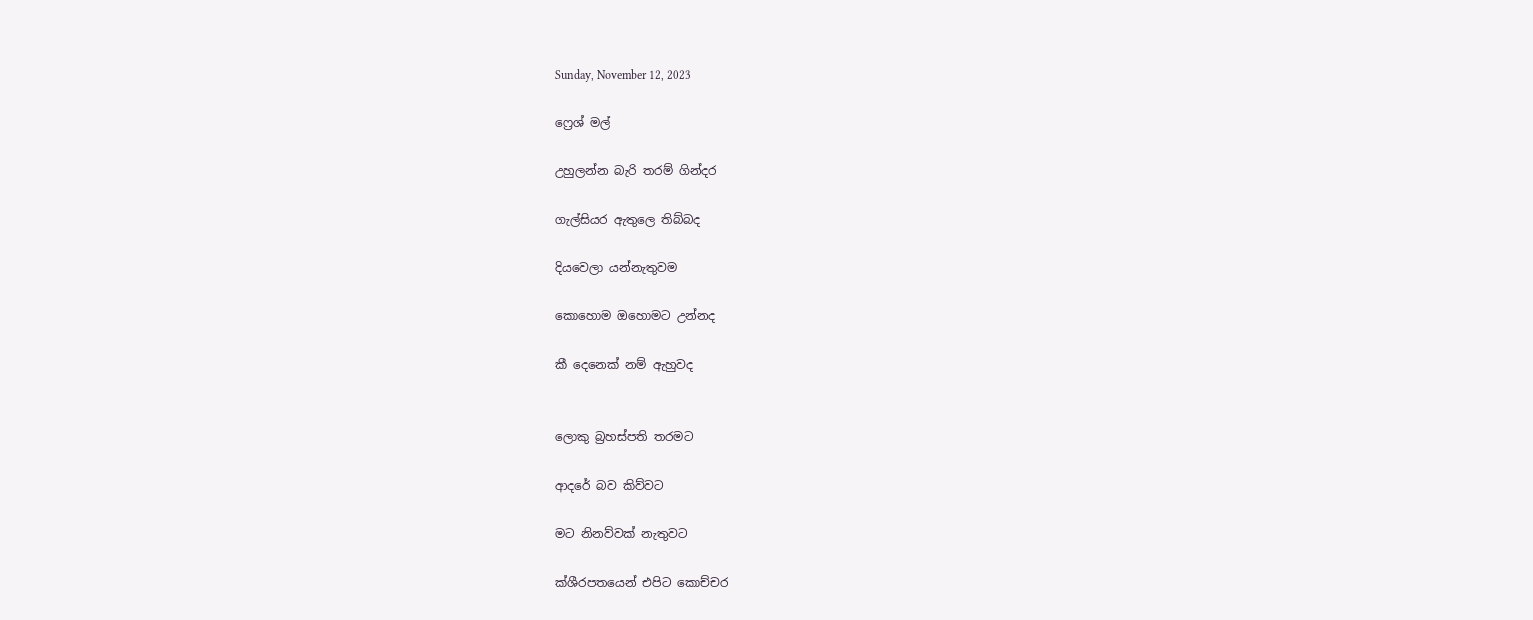Sunday, November 12, 2023

ෆ්‍රෙශ් මල්

උහුලන්න බැරි තරම් ගින්දර

ගැල්සියර ඇතුලෙ තිබ්බද

දියවෙලා යන්නැතුවම

කොහොම ඔහොමට උන්නද

කී දෙනෙක් නම් ඇහුවද


ලොකු බ්‍රහස්පති තරමට

ආදරේ බව කිව්වට

මට නිනව්වක් නැතුවට

ක්ශීරපතයෙන් එපිට කොච්චර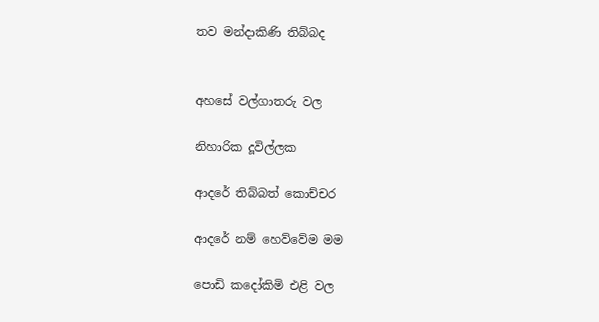තව මන්දාකිණි තිබ්බද


අහසේ වල්ගාතරු වල

නිහාරික දූවිල්ලක

ආදරේ තිබ්බත් කොච්චර

ආදරේ නම් හෙව්වේම මම

පොඩි කදෝකිමි එළි වල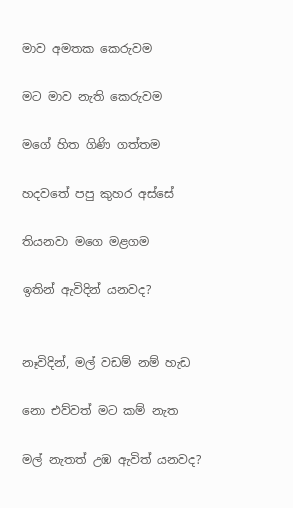මාව අමතක කෙරුවම

මට මාව නැති කෙරුවම

මගේ හිත ගිණි ගත්තම

හදවතේ පපු කුහර අස්සේ

තියනවා මගෙ මළගම

ඉතින් ඇවිදින් යනවද?


නෑවිදින්, මල් වඩම් නම් හැඩ

නො එව්වත් මට කම් නැත

මල් නැතත් උඹ ඇවිත් යනවද?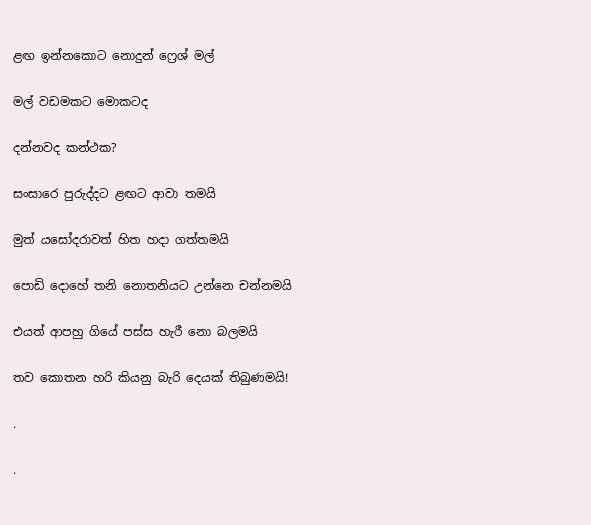ළඟ ඉන්නකොට නොදුන් ෆ්‍රෙශ් මල්

මල් වඩමකට මොකටද

දන්නවද කන්ථක?

සංසාරෙ පුරුද්දට ළඟට ආවා තමයි

මුත් යසෝදරාවත් හිත හදා ගත්තමයි

පොඩි දොහේ තනි නොතනියට උන්නෙ චන්නමයි

එයත් ආපහු ගියේ පස්ස හැරී නො බලමයි

තව කොතන හරි කියනු බැරි දෙයක් තිබුණමයි!

.

.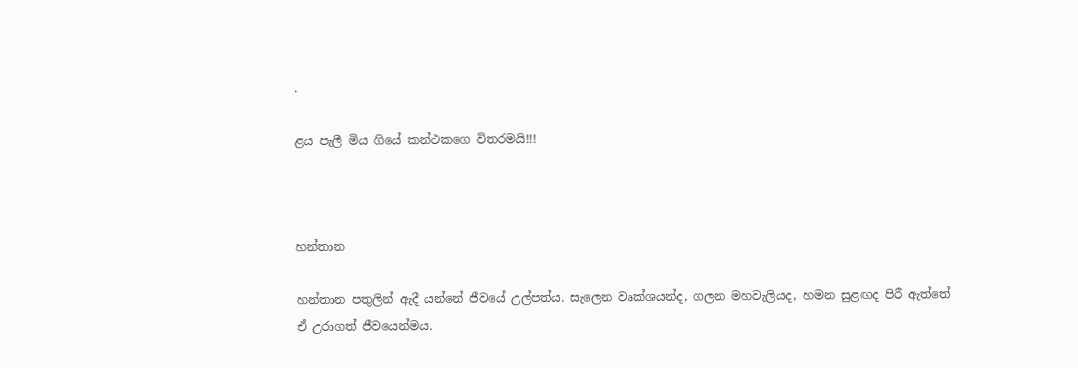.

ළය පැලී මිය ගියේ කන්ථකගෙ විතරමයි!!!



හන්තාන

හන්තාන පතුලින් ඇදී යන්නේ ජීවයේ උල්පත්ය. සැලෙන වෘක්ශයන්ද, ගලන මහවැලියද, හමන සුළඟද පිරී ඇත්තේ ඒ උරාගත් ජීවයෙන්මය.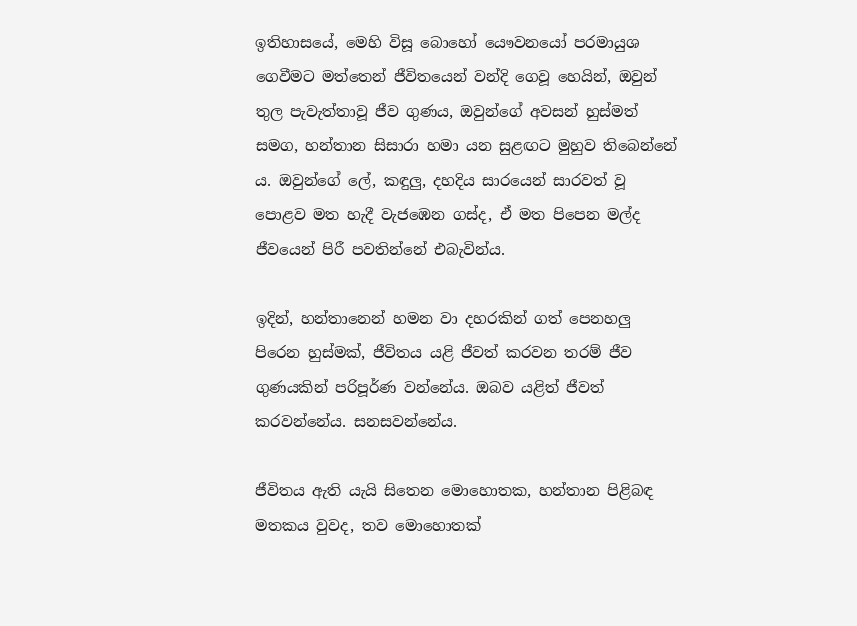ඉතිහාසයේ, මෙහි විසූ බොහෝ යෞවනයෝ පරමායුශ ගෙවීමට මත්තෙන් ජීවිතයෙන් වන්දි ගෙවූ හෙයින්, ඔවුන් තුල පැවැත්තාවූ ජීව ගුණය, ඔවුන්ගේ අවසන් හුස්මත් සමග, හන්තාන සිසාරා හමා යන සුළඟට මුහුව තිබෙන්නේ ය. ඔවුන්ගේ ලේ, කඳුලු, දහදිය සාරයෙන් සාරවත් වූ පොළව මත හැදී වැජඹෙන ගස්ද, ඒ මත පිපෙන මල්ද ජීවයෙන් පිරී පවතින්නේ එබැවින්ය.

ඉදින්, හන්තානෙන් හමන වා දහරකින් ගත් පෙනහලු පිරෙන හුස්මක්, ජීවිතය යළි ජීවත් කරවන තරම් ජීව ගුණයකින් පරිපූර්ණ වන්නේය. ඔබව යළිත් ජීවත් කරවන්නේය. සනසවන්නේය.

ජීවිතය ඇති යැයි සිතෙන මොහොතක, හන්තාන පිළිබඳ මතකය වුවද, තව මොහොතක්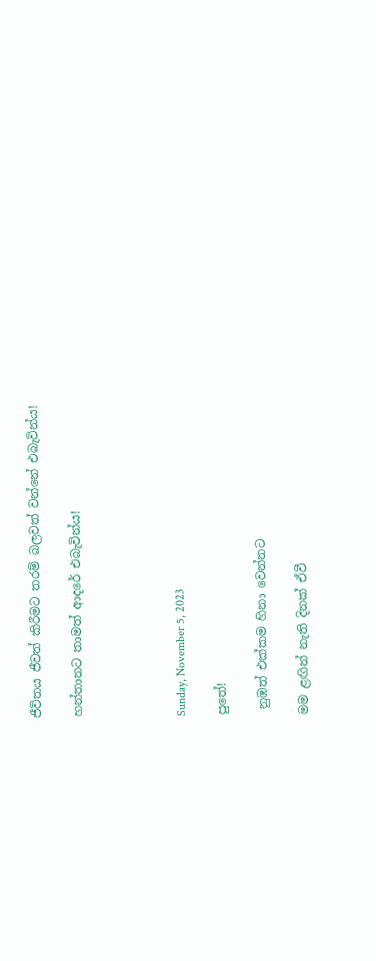ජීවිතය ජීවත් කිරීමට තරම් බලවත් වන්නේ එබැවින්ය!

හන්තානට තාමත් ආදරේ එබැවින්ය!




Sunday, November 5, 2023

පුතේ!

 නුඹත් එක්කම හිනා වෙන්නට

මම ළඟින් නැති දිනක් ඒවී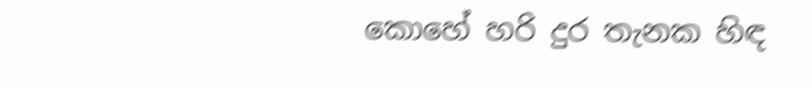කොහේ හරි දුර තැනක හිඳ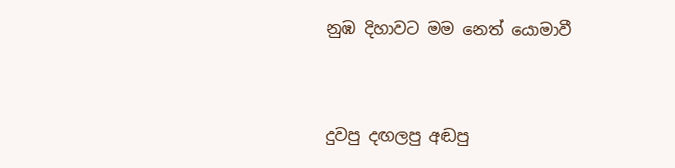නුඹ දිහාවට මම නෙත් යොමාවී


දුවපු දඟලපු අඬපු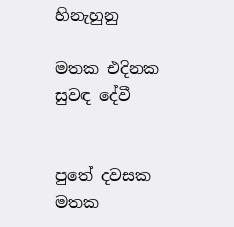හිනැහුනු

මතක එදිනක සුවඳ දේවී


පුතේ දවසක මතක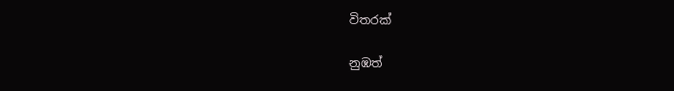විතරක්

නුඹත්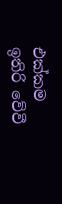එක්කම ඉතිරි වේවී